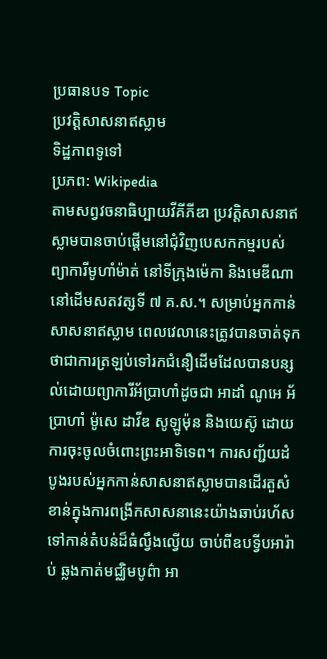ប្រធានបទ Topic
ប្រវត្តិសាសនាឥស្លាម
ទិដ្ឋភាពទូទៅ
ប្រភព: Wikipedia
តាមសព្វវចនាធិប្បាយវីគីភីឌា ប្រវត្តិសាសនាឥស្លាមបានចាប់ផ្ដើមនៅជុំវិញបេសកកម្មរបស់ព្យាការីមូហាំម៉ាត់ នៅទីក្រុងម៉េកា និងមេឌីណា នៅដើមសតវត្សទី ៧ គ.ស.។ សម្រាប់អ្នកកាន់សាសនាឥស្លាម ពេលវេលានេះត្រូវបានចាត់ទុកថាជាការត្រឡប់ទៅរកជំនឿដើមដែលបានបន្សល់ដោយព្យាការីអ័ប្រាហាំដូចជា អាដាំ ណូអេ អ័ប្រាហាំ ម៉ូសេ ដាវីឌ សូឡូម៉ុន និងយេស៊ូ ដោយការចុះចូលចំពោះព្រះអាទិទេព។ ការសញ្ជ័យដំបូងរបស់អ្នកកាន់សាសនាឥស្លាមបានដើរតួសំខាន់ក្នុងការពង្រីកសាសនានេះយ៉ាងឆាប់រហ័សទៅកាន់តំបន់ដ៏ធំល្វឹងល្វើយ ចាប់ពីឧបទ្វីបអារ៉ាប់ ឆ្លងកាត់មជ្ឈិមបូព៌ា អា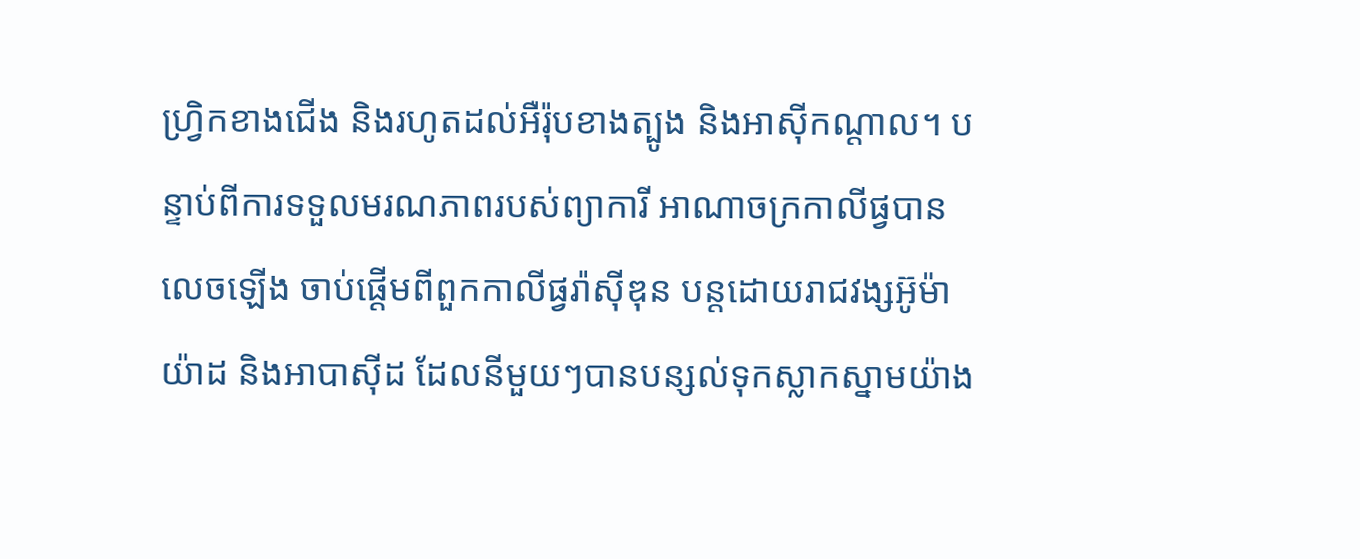ហ្វ្រិកខាងជើង និងរហូតដល់អឺរ៉ុបខាងត្បូង និងអាស៊ីកណ្ដាល។ បន្ទាប់ពីការទទួលមរណភាពរបស់ព្យាការី អាណាចក្រកាលីផ្វបានលេចឡើង ចាប់ផ្ដើមពីពួកកាលីផ្វរ៉ាស៊ីឌុន បន្តដោយរាជវង្សអ៊ូម៉ាយ៉ាដ និងអាបាស៊ីដ ដែលនីមួយៗបានបន្សល់ទុកស្លាកស្នាមយ៉ាង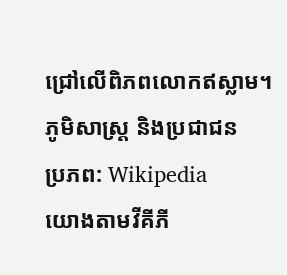ជ្រៅលើពិភពលោកឥស្លាម។
ភូមិសាស្ត្រ និងប្រជាជន
ប្រភព: Wikipedia
យោងតាមវីគីភី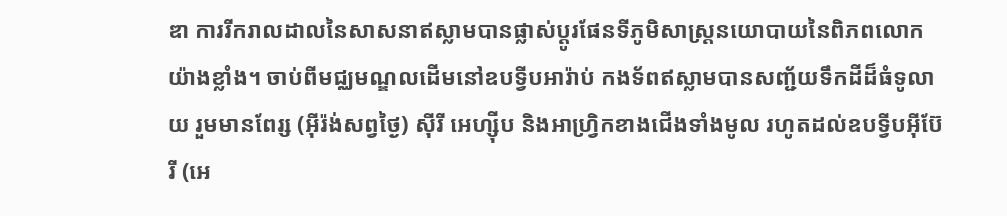ឌា ការរីករាលដាលនៃសាសនាឥស្លាមបានផ្លាស់ប្ដូរផែនទីភូមិសាស្ត្រនយោបាយនៃពិភពលោកយ៉ាងខ្លាំង។ ចាប់ពីមជ្ឈមណ្ឌលដើមនៅឧបទ្វីបអារ៉ាប់ កងទ័ពឥស្លាមបានសញ្ជ័យទឹកដីដ៏ធំទូលាយ រួមមានពែរ្ស (អ៊ីរ៉ង់សព្វថ្ងៃ) ស៊ីរី អេហ្ស៊ីប និងអាហ្វ្រិកខាងជើងទាំងមូល រហូតដល់ឧបទ្វីបអ៊ីប៊ែរី (អេ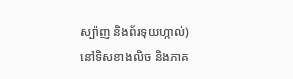ស្ប៉ាញ និងព័រទុយហ្កាល់) នៅទិសខាងលិច និងភាគ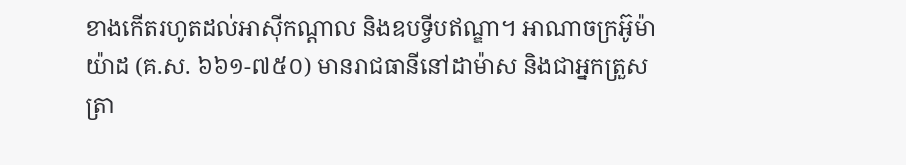ខាងកើតរហូតដល់អាស៊ីកណ្ដាល និងឧបទ្វីបឥណ្ឌា។ អាណាចក្រអ៊ូម៉ាយ៉ាដ (គ.ស. ៦៦១-៧៥០) មានរាជធានីនៅដាម៉ាស និងជាអ្នកត្រួសត្រា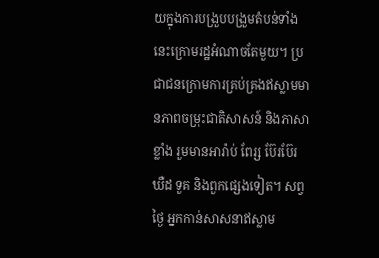យក្នុងការបង្រួបបង្រួមតំបន់ទាំងនេះក្រោមរដ្ឋអំណាចតែមួយ។ ប្រជាជនក្រោមការគ្រប់គ្រងឥស្លាមមានភាពចម្រុះជាតិសាសន៍ និងភាសាខ្លាំង រួមមានអារ៉ាប់ ពែរ្ស ប៊ែរប៊ែរ ឃឺដ ទួគ និងពួកផ្សេងទៀត។ សព្វថ្ងៃ អ្នកកាន់សាសនាឥស្លាម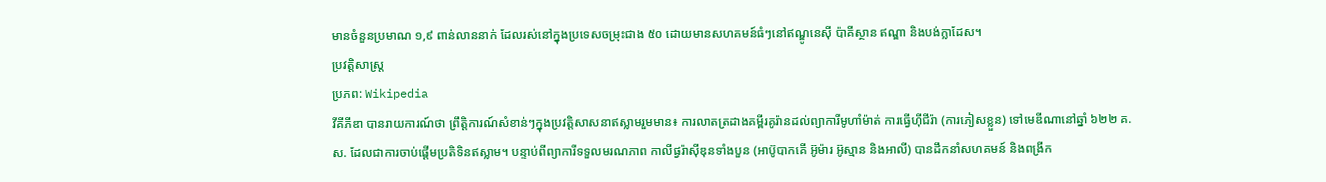មានចំនួនប្រមាណ ១,៩ ពាន់លាននាក់ ដែលរស់នៅក្នុងប្រទេសចម្រុះជាង ៥០ ដោយមានសហគមន៍ធំៗនៅឥណ្ឌូនេស៊ី ប៉ាគីស្ថាន ឥណ្ឌា និងបង់ក្លាដែស។
ប្រវត្តិសាស្ត្រ
ប្រភព: Wikipedia
វីគីភីឌា បានរាយការណ៍ថា ព្រឹត្តិការណ៍សំខាន់ៗក្នុងប្រវត្តិសាសនាឥស្លាមរួមមាន៖ ការលាតត្រដាងគម្ពីរគូរ៉ានដល់ព្យាការីមូហាំម៉ាត់ ការធ្វើហ៊ីជីរ៉ា (ការភៀសខ្លួន) ទៅមេឌីណានៅឆ្នាំ ៦២២ គ.ស. ដែលជាការចាប់ផ្ដើមប្រតិទិនឥស្លាម។ បន្ទាប់ពីព្យាការីទទួលមរណភាព កាលីផ្វរ៉ាស៊ីឌុនទាំងបួន (អាប៊ូបាកគើ អ៊ូម៉ារ អ៊ូស្មាន និងអាលី) បានដឹកនាំសហគមន៍ និងពង្រីក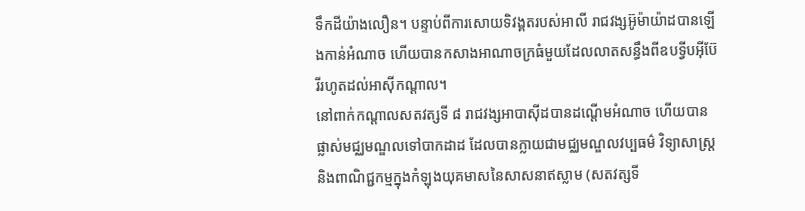ទឹកដីយ៉ាងលឿន។ បន្ទាប់ពីការសោយទិវង្គតរបស់អាលី រាជវង្សអ៊ូម៉ាយ៉ាដបានឡើងកាន់អំណាច ហើយបានកសាងអាណាចក្រធំមួយដែលលាតសន្ធឹងពីឧបទ្វីបអ៊ីប៊ែរីរហូតដល់អាស៊ីកណ្ដាល។
នៅពាក់កណ្ដាលសតវត្សទី ៨ រាជវង្សអាបាស៊ីដបានដណ្ដើមអំណាច ហើយបានផ្លាស់មជ្ឈមណ្ឌលទៅបាកដាដ ដែលបានក្លាយជាមជ្ឈមណ្ឌលវប្បធម៌ វិទ្យាសាស្ត្រ និងពាណិជ្ជកម្មក្នុងកំឡុងយុគមាសនៃសាសនាឥស្លាម (សតវត្សទី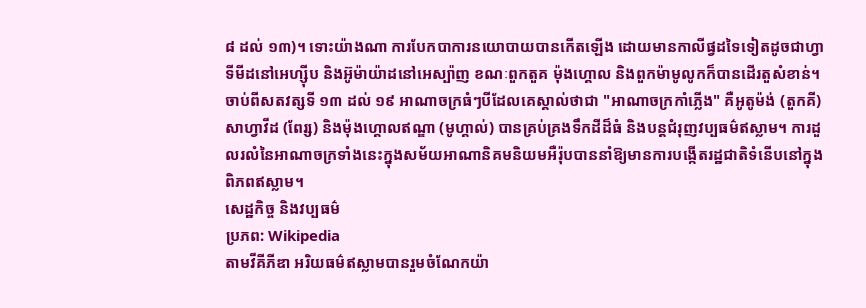៨ ដល់ ១៣)។ ទោះយ៉ាងណា ការបែកបាការនយោបាយបានកើតឡើង ដោយមានកាលីផ្វដទៃទៀតដូចជាហ្វាទីមីដនៅអេហ្ស៊ីប និងអ៊ូម៉ាយ៉ាដនៅអេស្ប៉ាញ ខណៈពួកតួគ ម៉ុងហ្គោល និងពួកម៉ាមូលូកក៏បានដើរតួសំខាន់។
ចាប់ពីសតវត្សទី ១៣ ដល់ ១៩ អាណាចក្រធំៗបីដែលគេស្គាល់ថាជា "អាណាចក្រកាំភ្លើង" គឺអូតូម៉ង់ (តួកគី) សាហ្វាវីដ (ពែរ្ស) និងម៉ុងហ្គោលឥណ្ឌា (មូហ្គាល់) បានគ្រប់គ្រងទឹកដីដ៏ធំ និងបន្តជំរុញវប្បធម៌ឥស្លាម។ ការដួលរលំនៃអាណាចក្រទាំងនេះក្នុងសម័យអាណានិគមនិយមអឺរ៉ុបបាននាំឱ្យមានការបង្កើតរដ្ឋជាតិទំនើបនៅក្នុងពិភពឥស្លាម។
សេដ្ឋកិច្ច និងវប្បធម៌
ប្រភព: Wikipedia
តាមវីគីភីឌា អរិយធម៌ឥស្លាមបានរួមចំណែកយ៉ា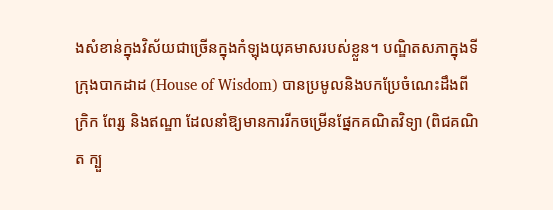ងសំខាន់ក្នុងវិស័យជាច្រើនក្នុងកំឡុងយុគមាសរបស់ខ្លួន។ បណ្ឌិតសភាក្នុងទីក្រុងបាកដាដ (House of Wisdom) បានប្រមូលនិងបកប្រែចំណេះដឹងពីក្រិក ពែរ្ស និងឥណ្ឌា ដែលនាំឱ្យមានការរីកចម្រើនផ្នែកគណិតវិទ្យា (ពិជគណិត ក្បួ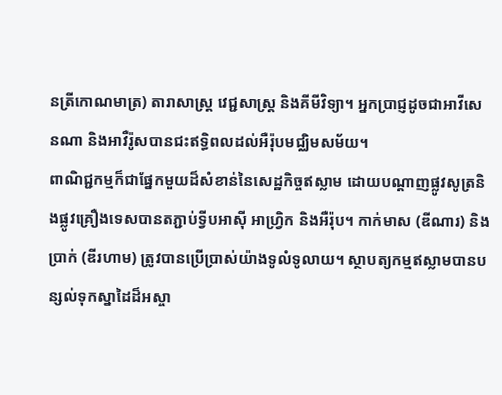នត្រីកោណមាត្រ) តារាសាស្ត្រ វេជ្ជសាស្ត្រ និងគីមីវិទ្យា។ អ្នកប្រាជ្ញដូចជាអាវីសេនណា និងអាវឺរ៉ូសបានជះឥទ្ធិពលដល់អឺរ៉ុបមជ្ឈិមសម័យ។
ពាណិជ្ជកម្មក៏ជាផ្នែកមួយដ៏សំខាន់នៃសេដ្ឋកិច្ចឥស្លាម ដោយបណ្ដាញផ្លូវសូត្រនិងផ្លូវគ្រឿងទេសបានតភ្ជាប់ទ្វីបអាស៊ី អាហ្វ្រិក និងអឺរ៉ុប។ កាក់មាស (ឌីណារ) និងប្រាក់ (ឌីរហាម) ត្រូវបានប្រើប្រាស់យ៉ាងទូលំទូលាយ។ ស្ថាបត្យកម្មឥស្លាមបានបន្សល់ទុកស្នាដៃដ៏អស្ចា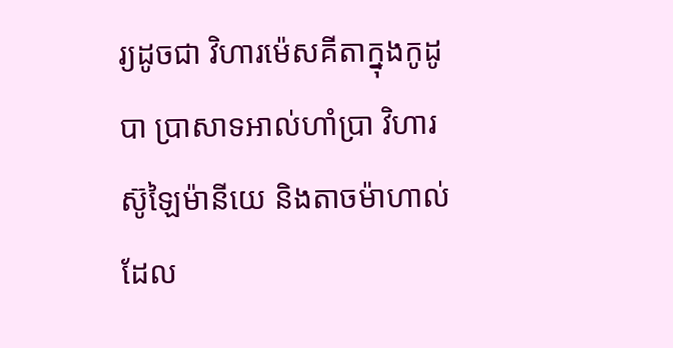រ្យដូចជា វិហារម៉េសគីតាក្នុងកូដូបា ប្រាសាទអាល់ហាំប្រា វិហារស៊ូឡៃម៉ានីយេ និងតាចម៉ាហាល់ ដែល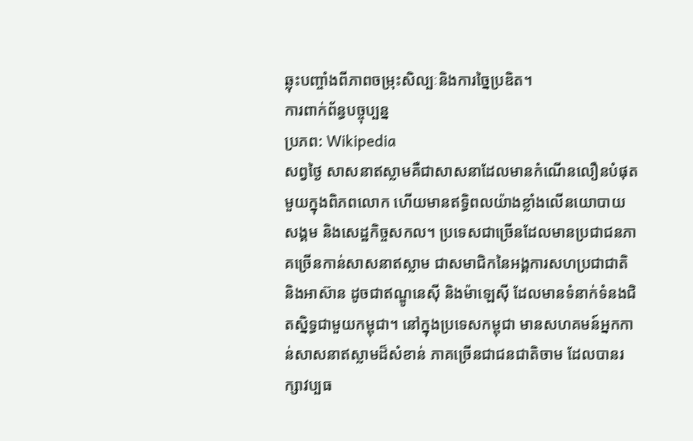ឆ្លុះបញ្ចាំងពីភាពចម្រុះសិល្បៈនិងការច្នៃប្រឌិត។
ការពាក់ព័ន្ធបច្ចុប្បន្ន
ប្រភព: Wikipedia
សព្វថ្ងៃ សាសនាឥស្លាមគឺជាសាសនាដែលមានកំណើនលឿនបំផុតមួយក្នុងពិភពលោក ហើយមានឥទ្ធិពលយ៉ាងខ្លាំងលើនយោបាយ សង្គម និងសេដ្ឋកិច្ចសកល។ ប្រទេសជាច្រើនដែលមានប្រជាជនភាគច្រើនកាន់សាសនាឥស្លាម ជាសមាជិកនៃអង្គការសហប្រជាជាតិ និងអាស៊ាន ដូចជាឥណ្ឌូនេស៊ី និងម៉ាឡេស៊ី ដែលមានទំនាក់ទំនងជិតស្និទ្ធជាមួយកម្ពុជា។ នៅក្នុងប្រទេសកម្ពុជា មានសហគមន៍អ្នកកាន់សាសនាឥស្លាមដ៏សំខាន់ ភាគច្រើនជាជនជាតិចាម ដែលបានរក្សាវប្បធ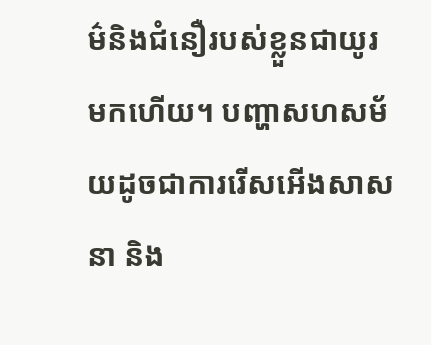ម៌និងជំនឿរបស់ខ្លួនជាយូរមកហើយ។ បញ្ហាសហសម័យដូចជាការរើសអើងសាសនា និង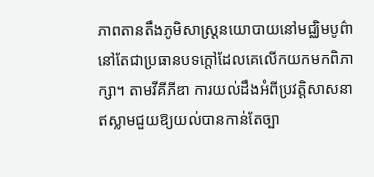ភាពតានតឹងភូមិសាស្ត្រនយោបាយនៅមជ្ឈិមបូព៌ា នៅតែជាប្រធានបទក្តៅដែលគេលើកយកមកពិភាក្សា។ តាមវីគីភីឌា ការយល់ដឹងអំពីប្រវត្តិសាសនាឥស្លាមជួយឱ្យយល់បានកាន់តែច្បា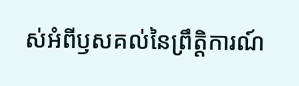ស់អំពីឫសគល់នៃព្រឹត្តិការណ៍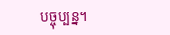បច្ចុប្បន្ន។